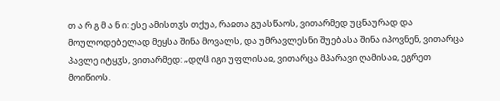თ ა რ გ მ ა ნ ი: ესე ამისთჳს თქუა, რაჲთა გუასწაოს, ვითარმედ უცნაურად და მოულოდებელად მეყსა შინა მოვალს, და უმრავლესნი შუებასა შინა იპოვნენ, ვითარცა პავლე იტყჳს, ვითარმედ: „დღჱ იგი უფლისაჲ, ვითარცა მპარავი ღამისაჲ, ეგრეთ მოიწიოს.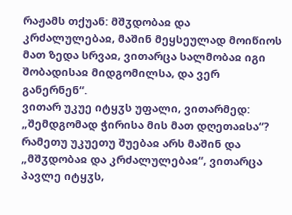რაჟამს თქუან: მშჳდობაჲ და კრძალულებაჲ, მაშინ მეყსეულად მოიწიოს მათ ზედა სრვაჲ, ვითარცა სალმობაჲ იგი შობადისაჲ მიდგომილსა, და ვერ განერნენ“.
ვითარ უკუე იტყჳს უფალი, ვითარმედ: „შემდგომად ჭირისა მის მათ დღეთაჲსა“? რამეთუ უკუეთუ შუებაჲ არს მაშინ და „მშჳდობაჲ და კრძალულებაჲ“, ვითარცა პავლე იტყჳს,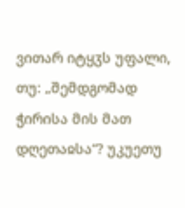ვითარ იტყჳს უფალი, თუ: „შემდგომად ჭირისა მის მათ დღეთაჲსა“? უკუეთუ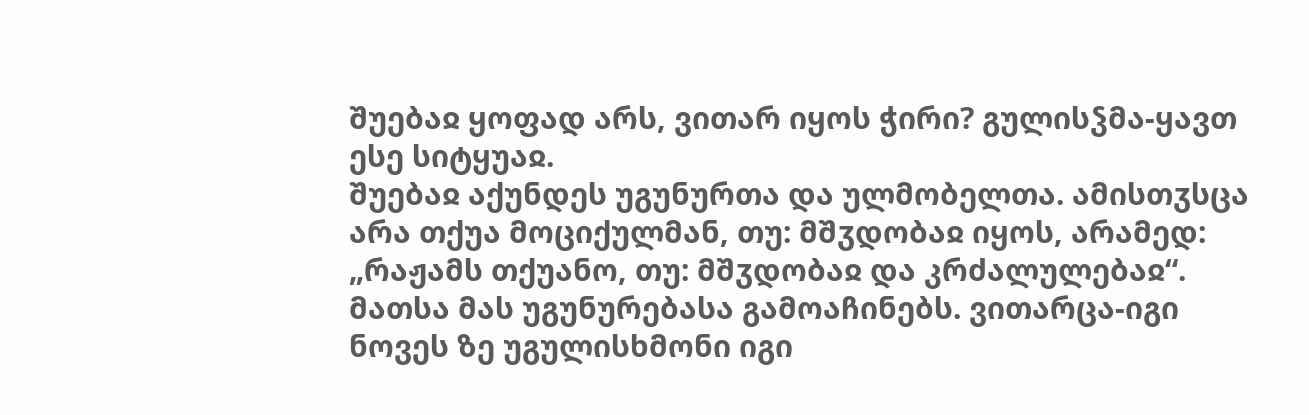შუებაჲ ყოფად არს, ვითარ იყოს ჭირი? გულისჴმა-ყავთ ესე სიტყუაჲ.
შუებაჲ აქუნდეს უგუნურთა და ულმობელთა. ამისთჳსცა არა თქუა მოციქულმან, თუ: მშჳდობაჲ იყოს, არამედ: „რაჟამს თქუანო, თუ: მშჳდობაჲ და კრძალულებაჲ“. მათსა მას უგუნურებასა გამოაჩინებს. ვითარცა-იგი ნოვეს ზე უგულისხმონი იგი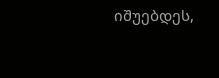იშუებდეს,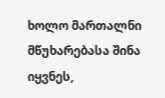ხოლო მართალნი მწუხარებასა შინა იყვნეს,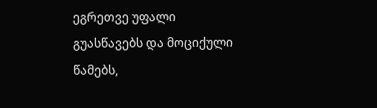ეგრეთვე უფალი გუასწავებს და მოციქული წამებს,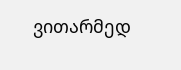ვითარმედ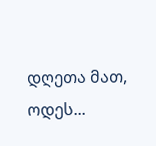დღეთა მათ, ოდეს...